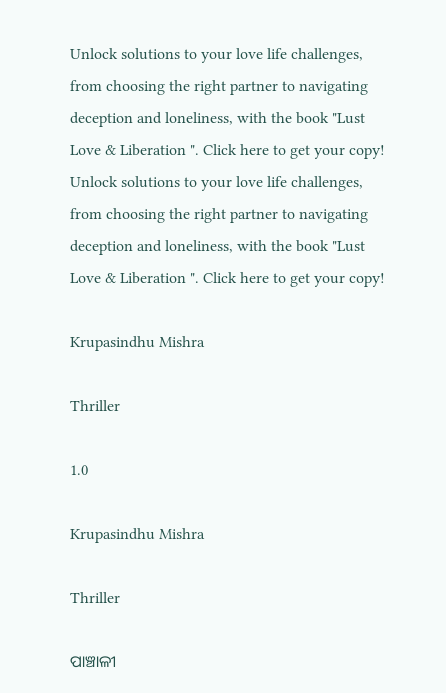Unlock solutions to your love life challenges, from choosing the right partner to navigating deception and loneliness, with the book "Lust Love & Liberation ". Click here to get your copy!
Unlock solutions to your love life challenges, from choosing the right partner to navigating deception and loneliness, with the book "Lust Love & Liberation ". Click here to get your copy!

Krupasindhu Mishra

Thriller

1.0

Krupasindhu Mishra

Thriller

ପାଞ୍ଚାଳୀ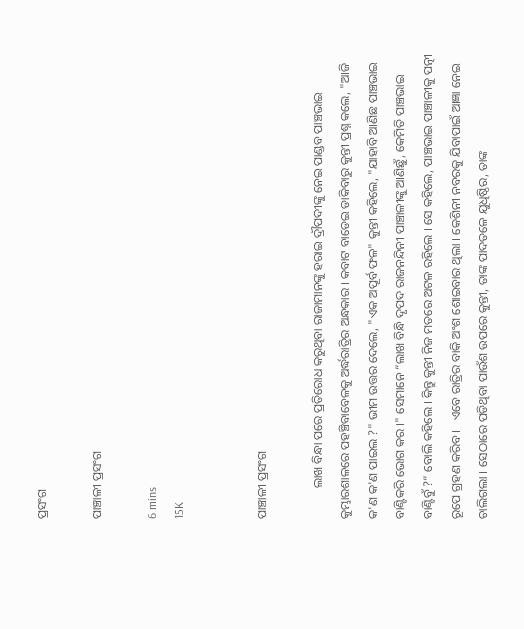ପ୍ରସଂଗ

ପାଞ୍ଚାଳୀ ପ୍ରସଂଗ

6 mins
15K


ପାଞ୍ଚାଳୀ ପ୍ରସଂଗ

          ଲାଖ ବିନ୍ଧା ପରେ ପ୍ରତିରୋଧ କରୁଥିବା ରାଜାମାନଙ୍କୁ ହରାଇ ଦ୍ରୗପଦୀଙ୍କୁ ନେଇ ପାଣ୍ଡବ ପାଞ୍ଚଭାଇ କୁମ୍ଭାରଶାଳରେ ପହଞ୍ଚିବାବେଳକୁ ଅର୍ଦ୍ଧରାତ୍ରିର ଅନ୍ଧକାର । କବାଟ ବାଡେଇ ଡାକିବାରୁ କୁନ୍ତୀ ପ୍ରଶ୍ନ କଲେ, "ଆଜି କ'ଣ କ'ଣ ପାଇଲ ?" ଭୀମ ଉତ୍ତର ଦେଲେ, "ଏକ ଅପୂର୍ବ ଫଳ" କୁନ୍ତୀ କହିଲେ, "ଯାହାବି ଆଣିଛ ପାଞ୍ଚଭାଇ ବାଣ୍ଟିକରି ଭୋଗ କର ।" ସେମାନେ “ଲାଖ ବିନ୍ଧି ଦୃପଦ ରାଜନନ୍ଦିନୀ ପାଞ୍ଚାଳୀଙ୍କୁ ଆଣିଛୁଁ, କେମିତି ପାଞ୍ଚଭାଇ ବାଣ୍ଟିବୁଁ ?“ ବୋଲି କହିଲେ । କିନ୍ତୁ କୁନ୍ତୀ ନିଜ ମତରେ ଅଟଳ ରହିଲେ । ସେ କହିଲେ, ପାଞ୍ଚଭାଇ ପାଞ୍ଚାଳୀକୁ ପତ୍ନୀ ରୂପେ ଗ୍ରହଣ କରିବ ।   ଏବେ ରାତ୍ରିର ବାକି ଅଂଶ ଶୋଇବାର ଥିଲା । କେଶିନୀ ନବରକୁ ଯିବାପାଇଁ ଆଜ୍ଞା ନେଇ ଚାଲିଗଲା । ସେଠାରେ ପଡିଥିବା ପାଉଁଶ ଉପରେ କୁନ୍ତୀ, ତାଙ୍କ ପାଦତଳେ ଯୁଧିଷ୍ଠିର, ତାଙ୍କ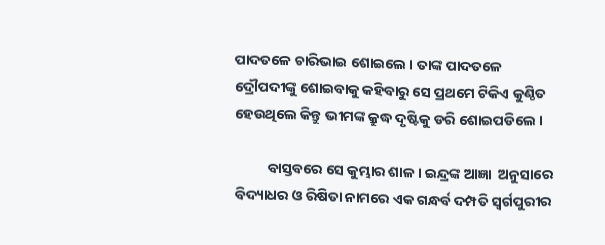ପାଦତଳେ ଚାରିଭାଇ ଶୋଇଲେ । ତାଙ୍କ ପାଦତଳେ ଦ୍ରୌପଦୀଙ୍କୁ ଶୋଇବାକୁ କହିବାରୁ ସେ ପ୍ରଥମେ ଟିକିଏ କୁଣ୍ଠିତ ହେଉଥିଲେ କିନ୍ତୁ ଭୀମଙ୍କ କ୍ରୁଦ୍ଧ ଦୃଷ୍ଟିକୁ ଡରି ଶୋଇପଡିଲେ ।

          ବାସ୍ତବରେ ସେ କୁମ୍ଭାର ଶାଳ । ଇନ୍ଦ୍ରଙ୍କ ଆଜ୍ଞା  ଅନୁସାରେ ବିଦ୍ୟାଧର ଓ ରିଷିତା ନାମରେ ଏକ ଗନ୍ଧର୍ବ ଦମ୍ପତି ସ୍ୱର୍ଗପୁରୀର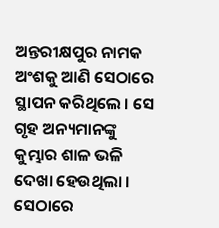ଅନ୍ତରୀକ୍ଷପୁର ନାମକ ଅଂଶକୁ ଆଣି ସେଠାରେ ସ୍ଥାପନ କରିଥିଲେ । ସେ ଗୃହ ଅନ୍ୟମାନଙ୍କୁ କୁମ୍ଭାର ଶାଳ ଭଳି ଦେଖା ହେଉଥିଲା । ସେଠାରେ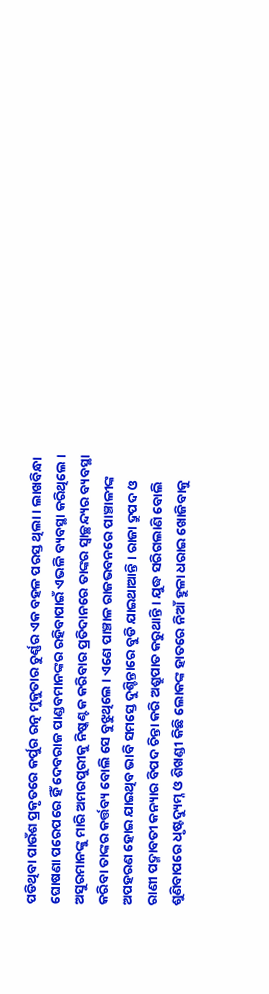ପଡିଥିବା ପାଉଁଶ ପ୍ରକୃତରେ କର୍ପୁର ରତ୍ନ ମୁକୁତାର ଚୁର୍ଣ୍ଣର ଏକ ବହଳ ପରସ୍ତ ଥିଲା । ଲାଖବିନ୍ଧା ଘୋଷଣା ପରେପରେ ହିଁ ଦେବରାଜ ପାଣ୍ଡବମାନଙ୍କର ରହିବାପାଇଁ ଏଭଳି ବ୍ୟବସ୍ଥା କରିଥିଲେ । ଅସୁରମାନଙ୍କୁ ମାରି ଅମରପୁରୀକୁ ନିଷ୍କଣ୍ଟକ କରିବାର ପ୍ରତିଦାନରେ ତାଙ୍କର ସ୍ୱାଚ୍ଛନ୍ଦ୍ୟର ବ୍ୟବସ୍ଥା କରିବା ତାଙ୍କର କର୍ତ୍ତବ୍ୟ ବୋଲି ସେ ବୁଝୁଥିଲେ । ଏଣେ ପାଞ୍ଚାଳ ରାଜଭବନରେ ପାଞ୍ଚାଳୀଙ୍କ ଅପହରଣ ହୋଇ ଯାଇଥିବ ଭାବି ସମସ୍ତେ ଦୁଶ୍ଚିନ୍ତାରେ ବୁଡି ଯାଇଥାଆନ୍ତି । ରାଜା ଦ୍ରୁପଦ ଓ ରାଣୀ ପଦ୍ମାବତୀ କନ୍ୟାର ବିପଦ ଚିନ୍ତା କରି ଅଶ୍ରୁପାତ କରୁଥାନ୍ତି । ଯୁଦ୍ଧ ସରିଗଲାଣି ବୋଲି ଶୁଣିବାପରେ ଧୃଷ୍ଟଦ୍ୟୁମ୍ନ ଓ ଶିଖଣ୍ଡୀ କିଛି ଲୋକଙ୍କ ହାତରେ ନିଆଁ ହୁଳା ଧରାଇ ଖୋଜିବାକୁ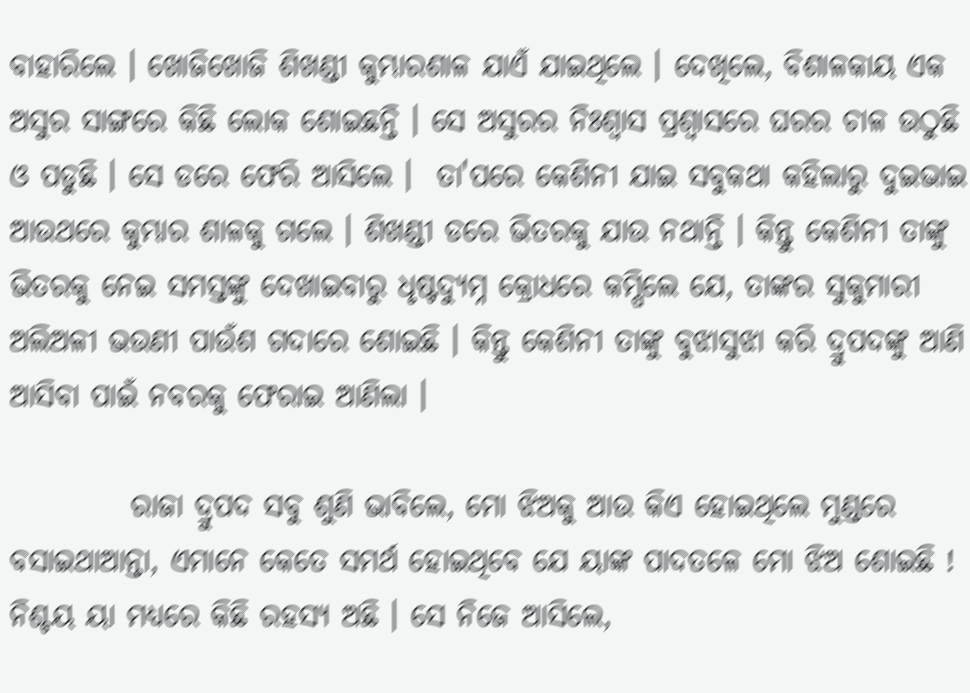ବାହାରିଲେ । ଖୋଜିଖୋଜି ଶିଖଣ୍ଡୀ କୁମ୍ଭାରଶାଳ ଯାଏଁ ଯାଇଥିଲେ । ଦେଖିଲେ, ବିଶାଳକାୟ ଏକ ଅସୁର ସାଙ୍ଗରେ କିଛି ଲୋକ ଶୋଇଛନ୍ତି । ସେ ଅସୁରର ନିଃଶ୍ୱାସ ପ୍ରଶ୍ୱାସରେ ଘରର ଚାଳ ଉଠୁଛି ଓ ପଡୁଛି । ସେ ଡରେ ଫେରି ଆସିଲେ ।  ତା'ପରେ କେଶିନୀ ଯାଇ ସବୁକଥା କହିଲାରୁ ଦୁଇଭାଇ ଆଉଥରେ କୁମ୍ଭାର ଶାଳକୁ ଗଲେ । ଶିଖଣ୍ଡୀ ଡରେ ଭିତରକୁ ଯାଉ ନଥାନ୍ତି । କିନ୍ତୁ କେଶିନୀ ତାଙ୍କୁ ଭିତରକୁ ନେଇ ସମସ୍ତଙ୍କୁ ଦେଖାଇବାରୁ ଧୃଷ୍ଟଦ୍ୟୁମ୍ନ କ୍ରୋଧରେ କମ୍ପିଲେ ଯେ, ତାଙ୍କର ସୁକୁମାରୀ ଅଲିଅଳୀ ଭଉଣୀ ପାଉଁଶ ଗଦାରେ ଶୋଇଛି । କିନ୍ତୁ କେଶିନୀ ତାଙ୍କୁ ବୁଝାସୁଝା କରି ଦ୍ରୁପଦଙ୍କୁ ଆଣି ଆସିବା ପାଇଁ ନବରକୁ ଫେରାଇ ଆଣିଲା ।

          ରାଜା ଦ୍ରୁପଦ ସବୁ ଶୁଣି ଭାବିଲେ, ମୋ ଝିଅକୁ ଆଉ କିଏ ହୋଇଥିଲେ ମୁଣ୍ଡରେ ବସାଇଥାଆନ୍ତା, ଏମାନେ କେତେ ସମର୍ଥ ହୋଇଥିବେ ଯେ ୟାଙ୍କ ପାଦତଳେ ମୋ ଝିଅ ଶୋଇଛି ! ନିଶ୍ଚୟ ୟା ମଧ୍ୟରେ କିଛି ରହସ୍ୟ ଅଛି । ସେ ନିଜେ ଆସିଲେ,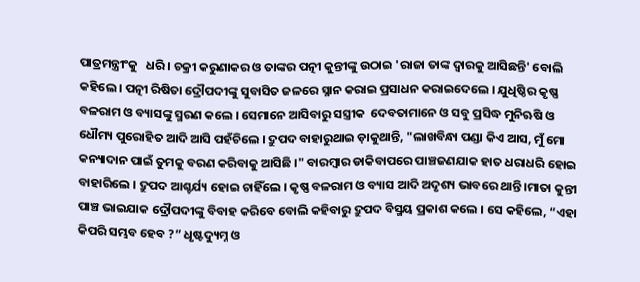ପାତ୍ରମନ୍ତ୍ରୀଂକୁ   ଧରି । ଚକ୍ରୀ କରୁଣାକର ଓ ତାଙ୍କର ପତ୍ନୀ କୁନ୍ତୀଙ୍କୁ ଉଠାଇ 'ରାଜା ତାଙ୍କ ଦ୍ୱାରକୁ ଆସିଛନ୍ତି' ବୋଲି କହିଲେ । ପତ୍ନୀ ରିଷିତା ଦ୍ରୌପଦୀଙ୍କୁ ସୁବାସିତ ଜଳରେ ସ୍ନାନ କରାଇ ପ୍ରସାଧନ କରାଇଦେଲେ । ଯୁଧିଷ୍ଠିର କୃଷ୍ଣ ବଳରାମ ଓ ବ୍ୟାସଙ୍କୁ ସ୍ମରଣ କଲେ । ସେମାନେ ଆସିବାରୁ ସସ୍ତ୍ରୀକ  ଦେବତାମାନେ ଓ ସବୁ ପ୍ରସିଦ୍ଧ ମୁନିଋଷି ଓ ଧୌମ୍ୟ ପୁରୋହିତ ଆଦି ଆସି ପହଁଚିଲେ । ଦ୍ରୁପଦ ବାହାରୁଥାଇ ଡ଼ାକୁଥାନ୍ତି, "ଲାଖବିନ୍ଧା ପଣ୍ଡା କିଏ ଆସ, ମୁଁ ମୋ କନ୍ୟାଦାନ ପାଇଁ ତୁମକୁ ବରଣ କରିବାକୁ ଆସିଛି ।" ବାରମ୍ବାର ଡାକିବାପରେ ପାଞ୍ଚଜଣଯାକ ହାତ ଧରାଧରି ହୋଇ ବାହାରିଲେ । ଦ୍ରୁପଦ ଆଶ୍ଚର୍ଯ୍ୟ ହୋଇ ଚାହିଁଲେ । କୃଷ୍ଣ ବଳରାମ ଓ ବ୍ୟାସ ଆଦି ଅଦୃଶ୍ୟ ଭାବରେ ଥାନ୍ତି ।ମାତା କୁନ୍ତୀ ପାଞ୍ଚ ଭାଇଯାକ ଦ୍ରୌପଦୀଙ୍କୁ ବିବାହ କରିବେ ବୋଲି କହିବାରୁ ଦ୍ରୁପଦ ବିସ୍ମୟ ପ୍ରକାଶ କଲେ । ସେ କହିଲେ, “ଏହା କିପରି ସମ୍ଭବ ହେବ ?” ଧୃଷ୍ଟଦ୍ୟୁମ୍ନ ଓ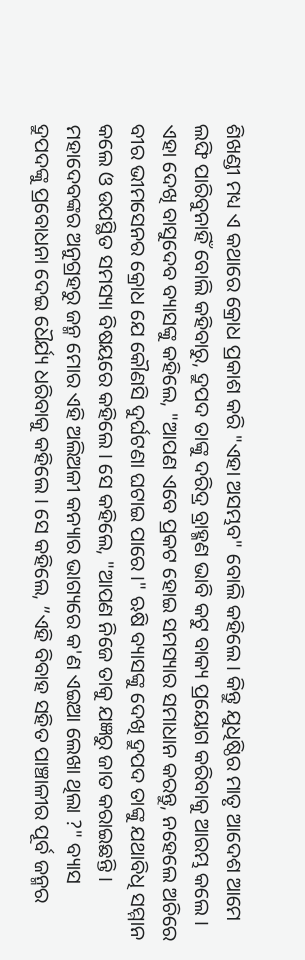ଶିଖଣ୍ଡୀ ମଧ୍ୟ ଏ କଥାରେ କ୍ରୋଧ ପ୍ରକାଶ କରି "ଏହା ଅସମ୍ଭବ" ବୋଲି କହିଲେ । କିନ୍ତୁ ଯୁଧିଷ୍ଠିର ମାତୃ ଆଦେଶ ଆମେ ଲଙ୍ଘି ପାରିବୁନାହିଁ ବୋଲି କହିବାରୁ, ଦ୍ରୁପଦ ତାଙ୍କୁ ଦରିଦ୍ର ବ୍ରାହ୍ମଣ ଭାବି କଟୁ ବାକ୍ୟ ପ୍ରୟୋଗ କରିବାକୁ ଆରମ୍ଭ କଲେ । ଏହା ଦେଖି ବାସୁଦେବ ବ୍ୟାସଙ୍କୁ କହିଲେ, "ଆପଣ ଏବେ ପ୍ରକଟ ହୋଇ ସମସ୍ୟାର ସମାଧାନ କରନ୍ତୁ, ନହେଲେ ଅଚିରେ ବୀର ଭୀମସେନର କ୍ରୋଧ ଯେ କୌଣସି ଦୁର୍ଘଟଣା ଘଟାଇ ପାରେ ।" ଋଷି ବ୍ୟାସଙ୍କୁ ଦେଖି ଦ୍ରୁପଦ ତାଙ୍କୁ ଯଥାବିଧି ସମ୍ମାନ କଲେ ଓ ଉପସ୍ଥିତ ସମସ୍ୟା ବିଷୟରେ କହିଲେ । ସେ କହିଲେ, "ଆପଣ ନିଜେ ତାକୁ ଯଜ୍ଞରୁ ଜାତ କରାଇଛନ୍ତି । ମହାଦେବଙ୍କର ଅନୁଗ୍ରହରୁ ଜନ୍ମ ମୋର ଏହି ଅଲିଅଳୀ କନ୍ୟାର ଭାଗ୍ୟରେ କ'ଣ ଏଇଆ ଲେଖା ଥିଲା ?" ବ୍ୟାସ ଦ୍ରୁପଦଙ୍କୁ ପ୍ରବୋଧନା ଦେଇ ଧୈର୍ଯ୍ୟ ଧରିବାକୁ କହିଲେ । ସେ କହିଲେ, ”ଏହି ବିବାହ ସହିତ ପାଞ୍ଚାଳୀର ପୂର୍ବ ଜନ୍ମର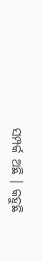ସମ୍ପର୍କ ଅଛି । କହୁଛି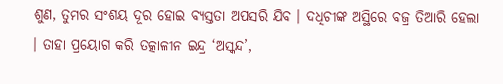ଶୁଣ, ତୁମର ସଂଶୟ ଦୂର ହୋଇ ବ୍ୟସ୍ତତା ଅପସରି ଯିବ । ଦଧିଚୀଙ୍କ ଅସ୍ଥିରେ ବଜ୍ର ତିଆରି ହେଲା । ତାହା ପ୍ରୟୋଗ କରି ତତ୍କାଳୀନ ଇନ୍ଦ୍ର ‘ଅସ୍କନ୍ଦ’,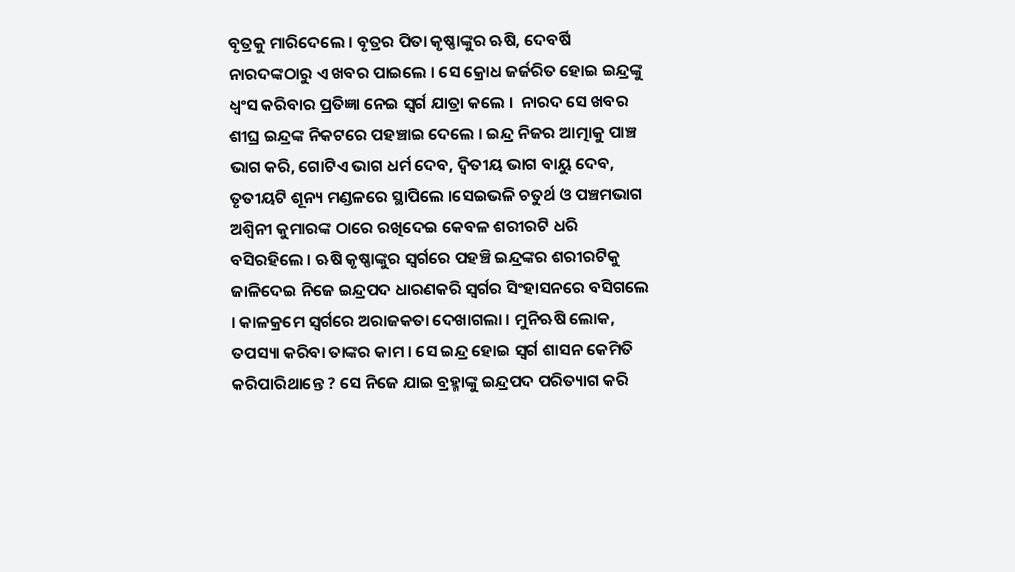ବୃତ୍ରକୁ ମାରିଦେଲେ । ବୃତ୍ରର ପିତା କୃଷ୍ଣାଙ୍କୁର ଋଷି, ଦେବର୍ଷି ନାରଦଙ୍କଠାରୁ ଏ ଖବର ପାଇଲେ । ସେ କ୍ରୋଧ ଜର୍ଜରିତ ହୋଇ ଇନ୍ଦ୍ରଙ୍କୁ ଧ୍ଵଂସ କରିବାର ପ୍ରତିଜ୍ଞା ନେଇ ସ୍ୱର୍ଗ ଯାତ୍ରା କଲେ ।  ନାରଦ ସେ ଖବର ଶୀଘ୍ର ଇନ୍ଦ୍ରଙ୍କ ନିକଟରେ ପହଞ୍ଚାଇ ଦେଲେ । ଇନ୍ଦ୍ର ନିଜର ଆତ୍ମାକୁ ପାଞ୍ଚ ଭାଗ କରି, ଗୋଟିଏ ଭାଗ ଧର୍ମ ଦେବ, ଦ୍ଵିତୀୟ ଭାଗ ବାୟୁ ଦେବ, ତୃତୀୟଟି ଶୂନ୍ୟ ମଣ୍ଡଳରେ ସ୍ଥାପିଲେ ।ସେଇଭଳି ଚତୁର୍ଥ ଓ ପଞ୍ଚମଭାଗ ଅଶ୍ବିନୀ କୁମାରଙ୍କ ଠାରେ ରଖିଦେଇ କେବଳ ଶରୀରଟି ଧରି ବସିରହିଲେ । ଋଷି କୃଷ୍ଣାଙ୍କୁର ସ୍ଵର୍ଗରେ ପହଞ୍ଚି ଇନ୍ଦ୍ରଙ୍କର ଶରୀରଟିକୁ ଜାଳିଦେଇ ନିଜେ ଇନ୍ଦ୍ରପଦ ଧାରଣକରି ସ୍ୱର୍ଗର ସିଂହାସନରେ ବସିଗଲେ । କାଳକ୍ରମେ ସ୍ଵର୍ଗରେ ଅରାଜକତା ଦେଖାଗଲା । ମୁନିଋଷି ଲୋକ, ତପସ୍ୟା କରିବା ତାଙ୍କର କାମ । ସେ ଇନ୍ଦ୍ର ହୋଇ ସ୍ୱର୍ଗ ଶାସନ କେମିତି କରିପାରିଥାନ୍ତେ ? ସେ ନିଜେ ଯାଇ ବ୍ରହ୍ମାଙ୍କୁ ଇନ୍ଦ୍ରପଦ ପରିତ୍ୟାଗ କରି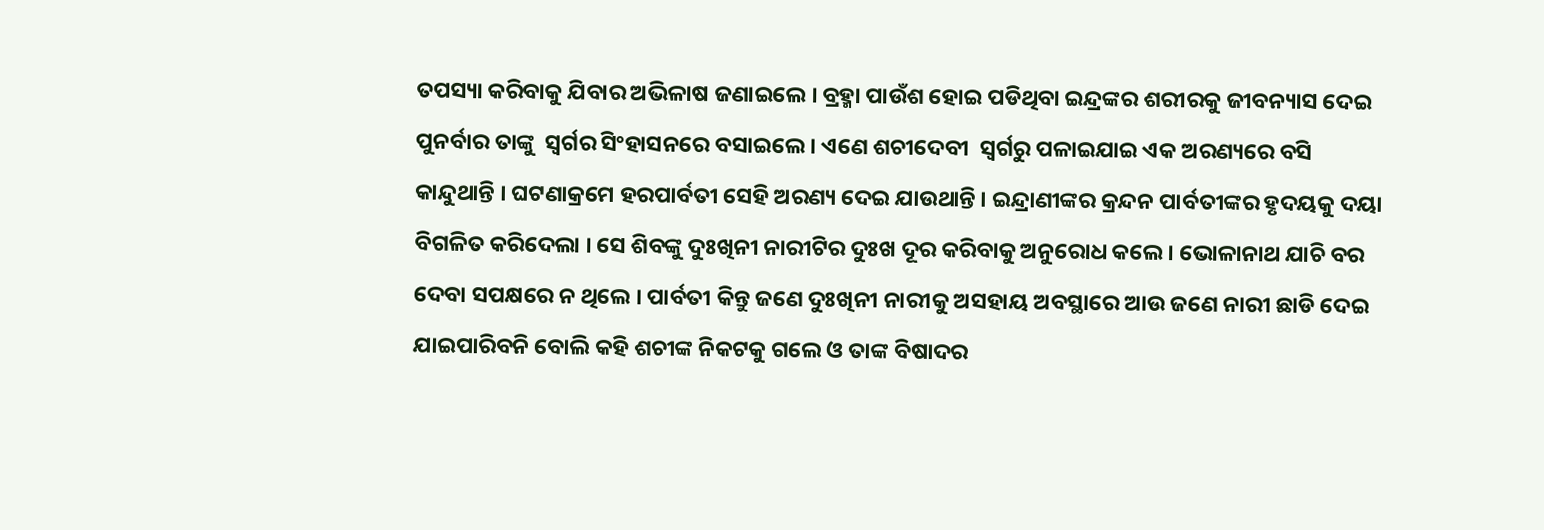ତପସ୍ୟା କରିବାକୁ ଯିବାର ଅଭିଳାଷ ଜଣାଇଲେ । ବ୍ରହ୍ମା ପାଉଁଶ ହୋଇ ପଡିଥିବା ଇନ୍ଦ୍ରଙ୍କର ଶରୀରକୁ ଜୀବନ୍ୟାସ ଦେଇ ପୁନର୍ବାର ତାଙ୍କୁ  ସ୍ୱର୍ଗର ସିଂହାସନରେ ବସାଇଲେ । ଏଣେ ଶଚୀଦେବୀ  ସ୍ୱର୍ଗରୁ ପଳାଇଯାଇ ଏକ ଅରଣ୍ୟରେ ବସି କାନ୍ଦୁଥାନ୍ତି । ଘଟଣାକ୍ରମେ ହରପାର୍ବତୀ ସେହି ଅରଣ୍ୟ ଦେଇ ଯାଉଥାନ୍ତି । ଇନ୍ଦ୍ରାଣୀଙ୍କର କ୍ରନ୍ଦନ ପାର୍ବତୀଙ୍କର ହୃଦୟକୁ ଦୟା ବିଗଳିତ କରିଦେଲା । ସେ ଶିବଙ୍କୁ ଦୁଃଖିନୀ ନାରୀଟିର ଦୁଃଖ ଦୂର କରିବାକୁ ଅନୁରୋଧ କଲେ । ଭୋଳାନାଥ ଯାଚି ବର ଦେବା ସପକ୍ଷରେ ନ ଥିଲେ । ପାର୍ବତୀ କିନ୍ତୁ ଜଣେ ଦୁଃଖିନୀ ନାରୀକୁ ଅସହାୟ ଅବସ୍ଥାରେ ଆଉ ଜଣେ ନାରୀ ଛାଡି ଦେଇ ଯାଇପାରିବନି ବୋଲି କହି ଶଚୀଙ୍କ ନିକଟକୁ ଗଲେ ଓ ତାଙ୍କ ବିଷାଦର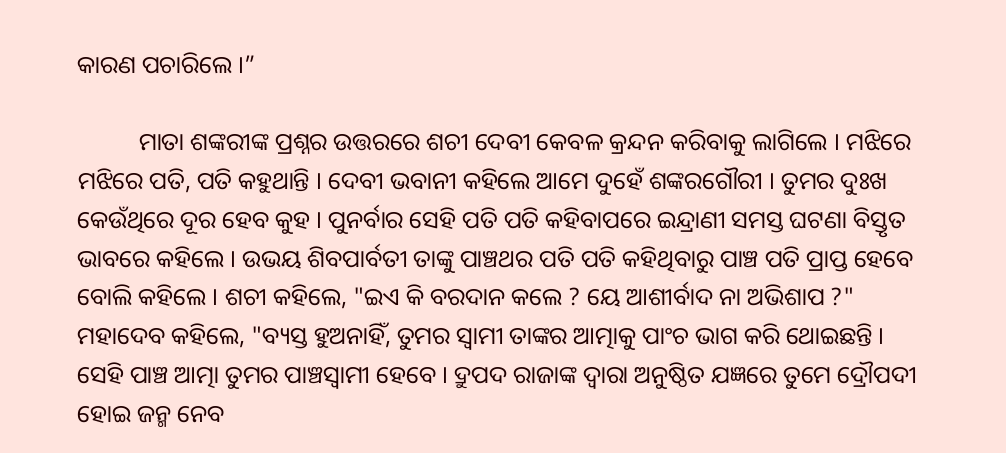କାରଣ ପଚାରିଲେ ।”

          ମାତା ଶଙ୍କରୀଙ୍କ ପ୍ରଶ୍ନର ଉତ୍ତରରେ ଶଚୀ ଦେବୀ କେବଳ କ୍ରନ୍ଦନ କରିବାକୁ ଲାଗିଲେ । ମଝିରେ ମଝିରେ ପତି, ପତି କହୁଥାନ୍ତି । ଦେବୀ ଭବାନୀ କହିଲେ ଆମେ ଦୁହେଁ ଶଙ୍କରଗୌରୀ । ତୁମର ଦୁଃଖ କେଉଁଥିରେ ଦୂର ହେବ କୁହ । ପୁନର୍ବାର ସେହି ପତି ପତି କହିବାପରେ ଇନ୍ଦ୍ରାଣୀ ସମସ୍ତ ଘଟଣା ବିସ୍ତୃତ ଭାବରେ କହିଲେ । ଉଭୟ ଶିବପାର୍ବତୀ ତାଙ୍କୁ ପାଞ୍ଚଥର ପତି ପତି କହିଥିବାରୁ ପାଞ୍ଚ ପତି ପ୍ରାପ୍ତ ହେବେ ବୋଲି କହିଲେ । ଶଚୀ କହିଲେ, "ଇଏ କି ବରଦାନ କଲେ ? ୟେ ଆଶୀର୍ବାଦ ନା ଅଭିଶାପ ?" ମହାଦେବ କହିଲେ, "ବ୍ୟସ୍ତ ହୁଅନାହିଁ, ତୁମର ସ୍ୱାମୀ ତାଙ୍କର ଆତ୍ମାକୁ ପାଂଚ ଭାଗ କରି ଥୋଇଛନ୍ତି । ସେହି ପାଞ୍ଚ ଆତ୍ମା ତୁମର ପାଞ୍ଚସ୍ୱାମୀ ହେବେ । ଦ୍ରୁପଦ ରାଜାଙ୍କ ଦ୍ୱାରା ଅନୁଷ୍ଠିତ ଯଜ୍ଞରେ ତୁମେ ଦ୍ରୌପଦୀ ହୋଇ ଜନ୍ମ ନେବ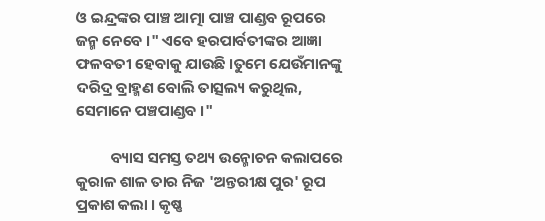ଓ ଇନ୍ଦ୍ରଙ୍କର ପାଞ୍ଚ ଆତ୍ମା ପାଞ୍ଚ ପାଣ୍ଡବ ରୂପରେ ଜନ୍ମ ନେବେ ।" ଏବେ ହରପାର୍ବତୀଙ୍କର ଆଜ୍ଞା ଫଳବତୀ ହେବାକୁ ଯାଉଛି ।ତୁମେ ଯେଉଁମାନଙ୍କୁ ଦରିଦ୍ର ବ୍ରାହ୍ମଣ ବୋଲି ତାତ୍ସଲ୍ୟ କରୁଥିଲ,  ସେମାନେ ପଞ୍ଚପାଣ୍ଡବ ।"

          ବ୍ୟାସ ସମସ୍ତ ତଥ୍ୟ ଉନ୍ମୋଚନ କଲାପରେ କୁରାଳ ଶାଳ ତାର ନିଜ 'ଅନ୍ତରୀକ୍ଷ ପୁର' ରୂପ ପ୍ରକାଶ କଲା । କୃଷ୍ଣ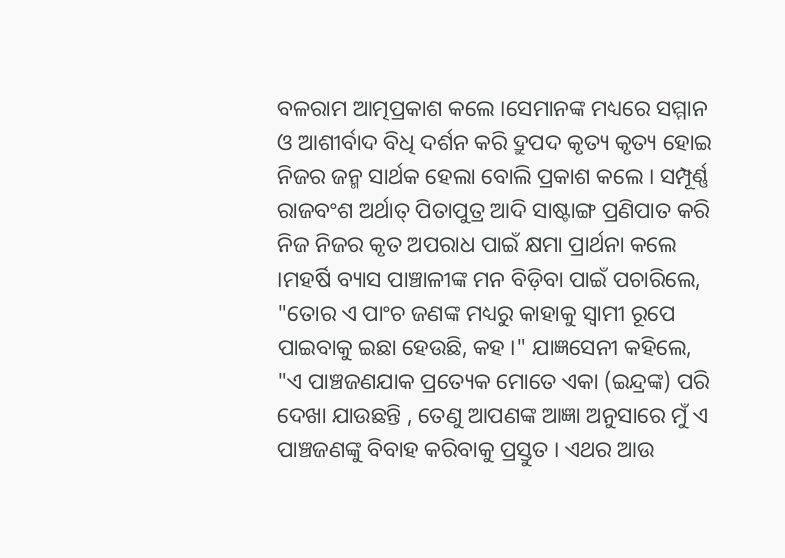ବଳରାମ ଆତ୍ମପ୍ରକାଶ କଲେ ।ସେମାନଙ୍କ ମଧ୍ୟରେ ସମ୍ମାନ ଓ ଆଶୀର୍ବାଦ ବିଧି ଦର୍ଶନ କରି ଦ୍ରୁପଦ କୃତ୍ୟ କୃତ୍ୟ ହୋଇ ନିଜର ଜନ୍ମ ସାର୍ଥକ ହେଲା ବୋଲି ପ୍ରକାଶ କଲେ । ସମ୍ପୂର୍ଣ୍ଣ ରାଜବଂଶ ଅର୍ଥାତ୍ ପିତାପୁତ୍ର ଆଦି ସାଷ୍ଟାଙ୍ଗ ପ୍ରଣିପାତ କରି ନିଜ ନିଜର କୃତ ଅପରାଧ ପାଇଁ କ୍ଷମା ପ୍ରାର୍ଥନା କଲେ ।ମହର୍ଷି ବ୍ୟାସ ପାଞ୍ଚାଳୀଙ୍କ ମନ ବିଡ଼ିବା ପାଇଁ ପଚାରିଲେ, "ତୋର ଏ ପାଂଚ ଜଣଙ୍କ ମଧ୍ୟରୁ କାହାକୁ ସ୍ୱାମୀ ରୂପେ ପାଇବାକୁ ଇଛା ହେଉଛି, କହ ।" ଯାଜ୍ଞସେନୀ କହିଲେ, "ଏ ପାଞ୍ଚଜଣଯାକ ପ୍ରତ୍ୟେକ ମୋତେ ଏକା (ଇନ୍ଦ୍ରଙ୍କ) ପରି ଦେଖା ଯାଉଛନ୍ତି , ତେଣୁ ଆପଣଙ୍କ ଆଜ୍ଞା ଅନୁସାରେ ମୁଁ ଏ ପାଞ୍ଚଜଣଙ୍କୁ ବିବାହ କରିବାକୁ ପ୍ରସ୍ତୁତ । ଏଥର ଆଉ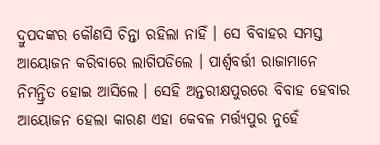ଦ୍ରୁପଦଙ୍କର କୌଣସି ଚିନ୍ତା ରହିଲା ନାହିଁ । ସେ ବିବାହର ସମସ୍ତ ଆୟୋଜନ କରିବାରେ ଲାଗିପଡିଲେ । ପାର୍ଶ୍ଵବର୍ତ୍ତୀ ରାଜାମାନେ ନିମନ୍ତ୍ରିତ ହୋଇ ଆସିଲେ । ସେହି ଅନ୍ତରୀକ୍ଷପୁରରେ ବିବାହ ହେବାର ଆୟୋଜନ ହେଲା କାରଣ ଏହା କେବଳ ମର୍ତ୍ତ୍ୟପୁର ନୁହେଁ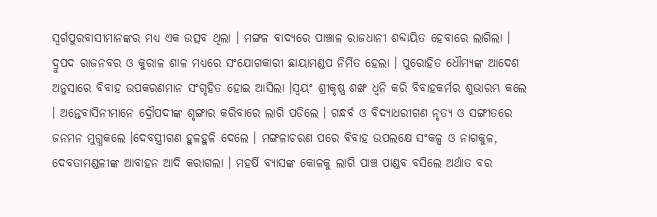ସ୍ୱର୍ଗପୁରବାସୀମାନଙ୍କର ମଧ୍ୟ ଏକ ଉତ୍ସବ ଥିଲା । ମଙ୍ଗଳ ଵାଦ୍ୟରେ ପାଞ୍ଚାଳ ରାଜଧାନୀ ଶବ୍ଦାୟିତ ହେବାରେ ଲାଗିଲା । ଦ୍ରୁପଦ ରାଜନବର ଓ କୁରାଳ ଶାଳ ମଧ୍ୟରେ ସଂଯୋଗକାରୀ ଛାୟାମଣ୍ଡପ ନିର୍ମିତ ହେଲା । ପୁରୋହିତ ଧୌମ୍ୟଙ୍କ ଆଦେଶ ଅନୁସାରେ ବିବାହ ଉପକରଣମାନ ସଂଗୃହିତ ହୋଇ ଆସିଲା ।ସ୍ୱୟଂ ଶ୍ରୀକୃଷ୍ଣ ଶଙ୍ଖ ଧ୍ୱନି କରି ବିବାହକର୍ମର ଶୁଭାରମ୍ଭ କଲେ । ଅନ୍ତେବାସିନୀମାନେ ଦ୍ରୌପଦୀଙ୍କ ଶୃଙ୍ଗାର କରିବାରେ ଲାଗି ପଡିଲେ । ଗନ୍ଧର୍ବ ଓ ବିଦ୍ୟାଧରୀଗଣ ନୃତ୍ୟ ଓ ସଙ୍ଗୀତରେ ଜନମନ ମୁଗ୍ଧକଲେ ।ଦେବସ୍ତ୍ରୀଗଣ ହୁଳହୁଳି ଦେଲେ । ମଙ୍ଗଳାଚରଣ ପରେ ବିବାହ ଉପଲକ୍ଷେ ସଂକଳ୍ପ ଓ ନାଗକୁଳ, ଦେବତାମଣ୍ଡଳୀଙ୍କ ଆବାହନ ଆଦି କରାଗଲା । ମହର୍ଷି ବ୍ୟାସଙ୍କ କୋଳକୁ ଲାଗି ପାଞ୍ଚ ପାଣ୍ଡବ ବସିଲେ ଅର୍ଥାତ ବର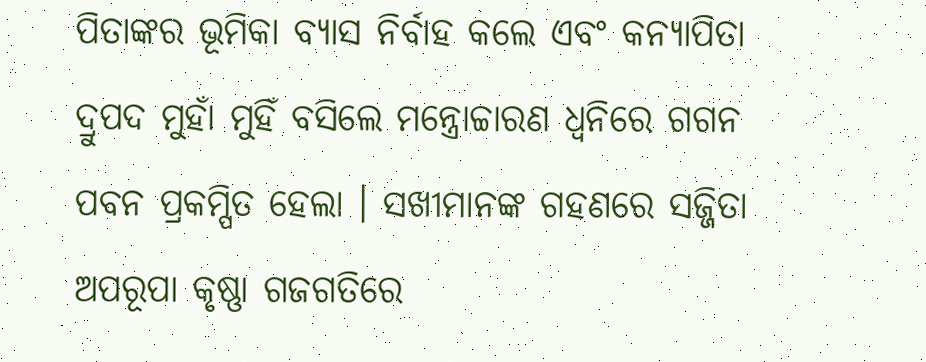ପିତାଙ୍କର ଭୂମିକା ବ୍ୟାସ ନିର୍ବାହ କଲେ ଏବଂ କନ୍ୟାପିତା ଦ୍ରୁପଦ ମୁହାଁ ମୁହିଁ ବସିଲେ ମନ୍ତ୍ରୋଚ୍ଚାରଣ ଧ୍ୱନିରେ ଗଗନ ପବନ ପ୍ରକମ୍ପିତ ହେଲା । ସଖୀମାନଙ୍କ ଗହଣରେ ସଜ୍ଜିତା ଅପରୂପା କୃଷ୍ଣା ଗଜଗତିରେ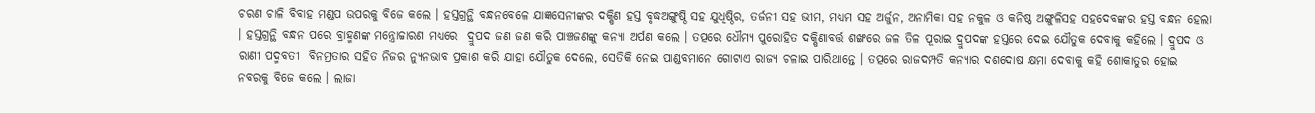ଚରଣ ଚାଳି ବିବାହ ମଣ୍ଡପ ଉପରକୁ ବିଜେ କଲେ । ହସ୍ତଗ୍ରନ୍ଥି ବନ୍ଧନବେଳେ ଯାଜ୍ଞସେନୀଙ୍କର ଦକ୍ଷିଣ ହସ୍ତ ବୃଦ୍ଧଅଙ୍ଗୁଷ୍ଠି ସହ ଯୁଧିଷ୍ଠିର, ତର୍ଜନୀ ସହ ଭୀମ, ମଧ୍ୟମ ସହ ଅର୍ଜୁନ, ଅନାମିକା ସହ ନକୁଳ ଓ କନିଷ୍ଠ ଅଙ୍ଗୁଳିସହ ସହଦେବଙ୍କର ହସ୍ତ ବନ୍ଧନ ହେଲା । ହସ୍ତଗ୍ରନ୍ଥି ବନ୍ଧନ ପରେ ବ୍ରାହ୍ମଣଙ୍କ ମନ୍ତ୍ରୋଚ୍ଚାରଣ ମଧ୍ୟରେ  ଦ୍ରୁପଦ ଜଣ ଜଣ କରି ପାଞ୍ଚଜଣଙ୍କୁ କନ୍ୟା ଅର୍ପଣ କଲେ । ତତ୍ପରେ ଧୌମ୍ୟ ପୁରୋହିତ ଦକ୍ଷିଣାବର୍ତ୍ତ ଶଙ୍ଖରେ ଜଳ ତିଳ ପୂରାଇ ଦ୍ରୁପଦଙ୍କ ହସ୍ତରେ ଦେଇ ଯୌତୁକ ଦେବାକୁ କହିଲେ । ଦ୍ରୁପଦ ଓ ରାଣୀ ପଦ୍ମବତୀ  ବିନମ୍ରତାର ସହିତ ନିଜର ନ୍ୟୁନଭାବ ପ୍ରକାଶ କରି ଯାହା ଯୌତୁକ ଦେଲେ, ସେତିକି ନେଇ ପାଣ୍ଡବମାନେ ଗୋଟାଏ ରାଜ୍ୟ ଚଳାଇ ପାରିଥାନ୍ତେ । ତତ୍ପରେ ରାଜଦମ୍ପତି କନ୍ୟାର ଦଶଦୋଷ କ୍ଷମା ଦେବାକୁ କହି ଶୋକାତୁର ହୋଇ ନବରକୁ ବିଜେ କଲେ । ଲାଜା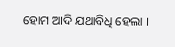ହୋମ ଆଦି ଯଥାବିଧି ହେଲା ।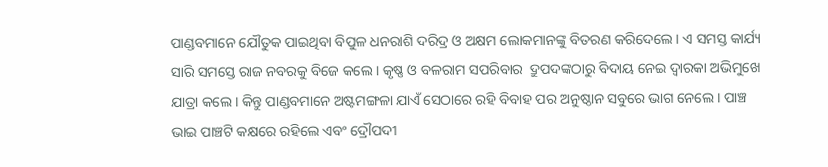ପାଣ୍ଡବମାନେ ଯୌତୁକ ପାଇଥିବା ବିପୁଳ ଧନରାଶି ଦରିଦ୍ର ଓ ଅକ୍ଷମ ଲୋକମାନଙ୍କୁ ବିତରଣ କରିଦେଲେ । ଏ ସମସ୍ତ କାର୍ଯ୍ୟ ସାରି ସମସ୍ତେ ରାଜ ନବରକୁ ବିଜେ କଲେ । କୃଷ୍ଣ ଓ ବଳରାମ ସପରିବାର  ଦ୍ରୁପଦଙ୍କଠାରୁ ବିଦାୟ ନେଇ ଦ୍ଵାରକା ଅଭିମୁଖେ ଯାତ୍ରା କଲେ । କିନ୍ତୁ ପାଣ୍ଡବମାନେ ଅଷ୍ଟମଙ୍ଗଳା ଯାଏଁ ସେଠାରେ ରହି ବିବାହ ପର ଅନୁଷ୍ଠାନ ସବୁରେ ଭାଗ ନେଲେ । ପାଞ୍ଚ ଭାଇ ପାଞ୍ଚଟି କକ୍ଷରେ ରହିଲେ ଏବଂ ଦ୍ରୌପଦୀ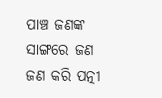ପାଞ୍ଚ ଜଣଙ୍କ ସାଙ୍ଗରେ ଜଣ ଜଣ କରି ପତ୍ନୀ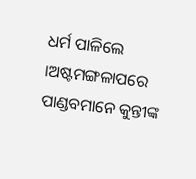ଧର୍ମ ପାଳିଲେ ।ଅଷ୍ଟମଙ୍ଗଳାପରେ ପାଣ୍ଡବମାନେ କୁନ୍ତୀଙ୍କ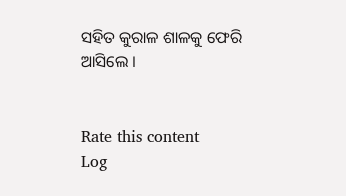ସହିତ କୁରାଳ ଶାଳକୁ ଫେରି ଆସିଲେ ।


Rate this content
Log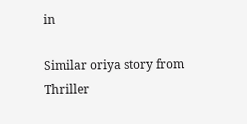in

Similar oriya story from Thriller